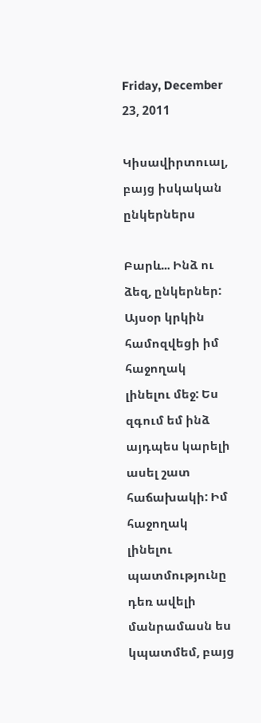Friday, December 23, 2011

Կիսավիրտուալ, բայց իսկական ընկերներս

Բարև... Ինձ ու ձեզ, ընկերներ: Այսօր կրկին համոզվեցի իմ հաջողակ լինելու մեջ: Ես զգում եմ ինձ այդպես կարելի ասել շատ հաճախակի: Իմ հաջողակ լինելու պատմությունը դեռ ավելի մանրամասն ես կպատմեմ, բայց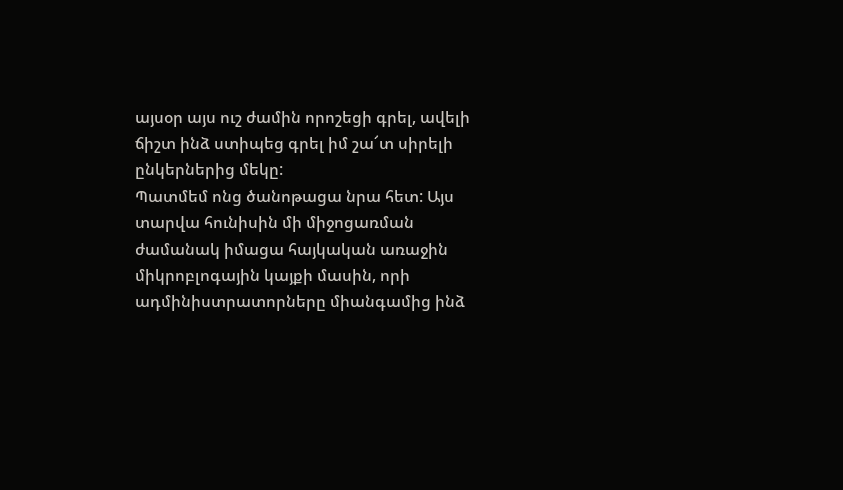այսօր այս ուշ ժամին որոշեցի գրել, ավելի ճիշտ ինձ ստիպեց գրել իմ շա՜տ սիրելի ընկերներից մեկը:
Պատմեմ ոնց ծանոթացա նրա հետ: Այս տարվա հունիսին մի միջոցառման ժամանակ իմացա հայկական առաջին միկրոբլոգային կայքի մասին, որի ադմինիստրատորները միանգամից ինձ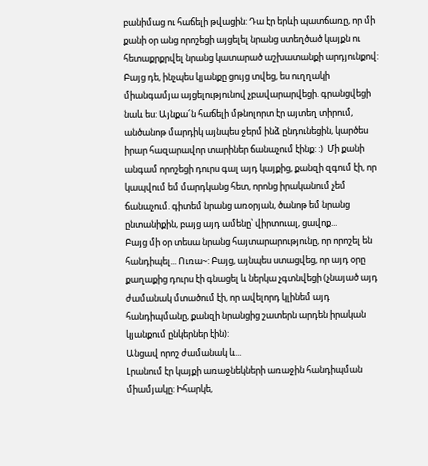բանիմաց ու հաճելի թվացին: Դա էր երևի պատճառը, որ մի քանի օր անց որոշեցի այցելել նրանց ստեղծած կայքն ու հետաքրքրվել նրանց կատարած աշխատանքի արդյունքով: Բայց դե, ինչպես կյանքը ցույց տվեց, ես ուղղակի միանգամյա այցելությունով չբավարարվեցի. գրանցվեցի նաև ես: Այնքա՜ն հաճելի մթնոլորտ էր այտեղ տիրում, անծանոթ մարդիկ այնպես ջերմ ինձ ընդունեցին, կարծես իրար հազարավոր տարիներ ճանաչում էինք: :)  Մի քանի անգամ որոշեցի դուրս գալ այդ կայքից, քանզի զգում էի, որ կապվում եմ մարդկանց հետ, որոնց իրականում չեմ ճանաչում. գիտեմ նրանց առօրյան, ծանոթ եմ նրանց ընտանիքին, բայց այդ ամենը՝ վիրտուալ, ցավոք...
Բայց մի օր տեսա նրանց հայտարարությունը, որ որոշել են հանդիպել... Ուռա~: Բայց, այնպես ստացվեց, որ այդ օրը քաղաքից դուրս էի գնացել և ներկա չգտնվեցի (չնայած այդ ժամանակ մտածում էի, որ ավելորդ կլինեմ այդ հանդիպմանը, քանզի նրանցից շատերն արդեն իրական կյանքում ընկերներ էին):
Անցավ որոշ ժամանակ և...
Լրանում էր կայքի առաջնեկների առաջին հանդիպման միամյակը: Իհարկե,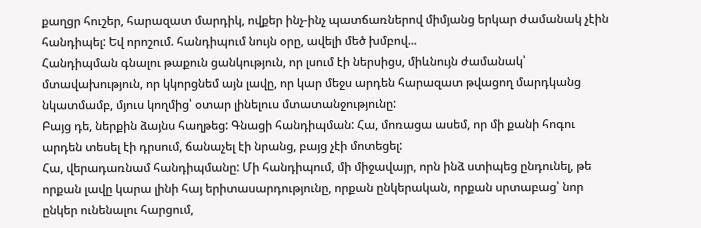քաղցր հուշեր, հարազատ մարդիկ, ովքեր ինչ-ինչ պատճառներով միմյանց երկար ժամանակ չէին հանդիպել: Եվ որոշում. հանդիպում նույն օրը, ավելի մեծ խմբով...
Հանդիպման գնալու թաքուն ցանկություն, որ լսում էի ներսիցս, միևնույն ժամանակ՝ մտավախություն, որ կկորցնեմ այն լավը, որ կար մեջս արդեն հարազատ թվացող մարդկանց նկատմամբ, մյուս կողմից՝ օտար լինելուս մտատանջությունը:
Բայց դե, ներքին ձայնս հաղթեց: Գնացի հանդիպման: Հա, մոռացա ասեմ, որ մի քանի հոգու արդեն տեսել էի դրսում, ճանաչել էի նրանց, բայց չէի մոտեցել:
Հա, վերադառնամ հանդիպմանը: Մի հանդիպում, մի միջավայր, որն ինձ ստիպեց ընդունել, թե որքան լավը կարա լինի հայ երիտասարդությունը, որքան ընկերական, որքան սրտաբաց՝ նոր ընկեր ունենալու հարցում,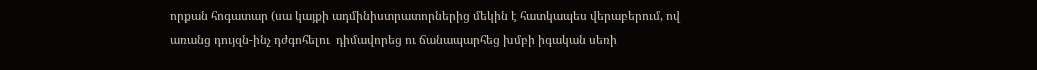որքան հոգատար (սա կայքի ադմինիստրատորներից մեկին է հատկապես վերաբերում, ով առանց դույզն-ինչ դժգոհելու  դիմավորեց ու ճանապարհեց խմբի իգական սեռի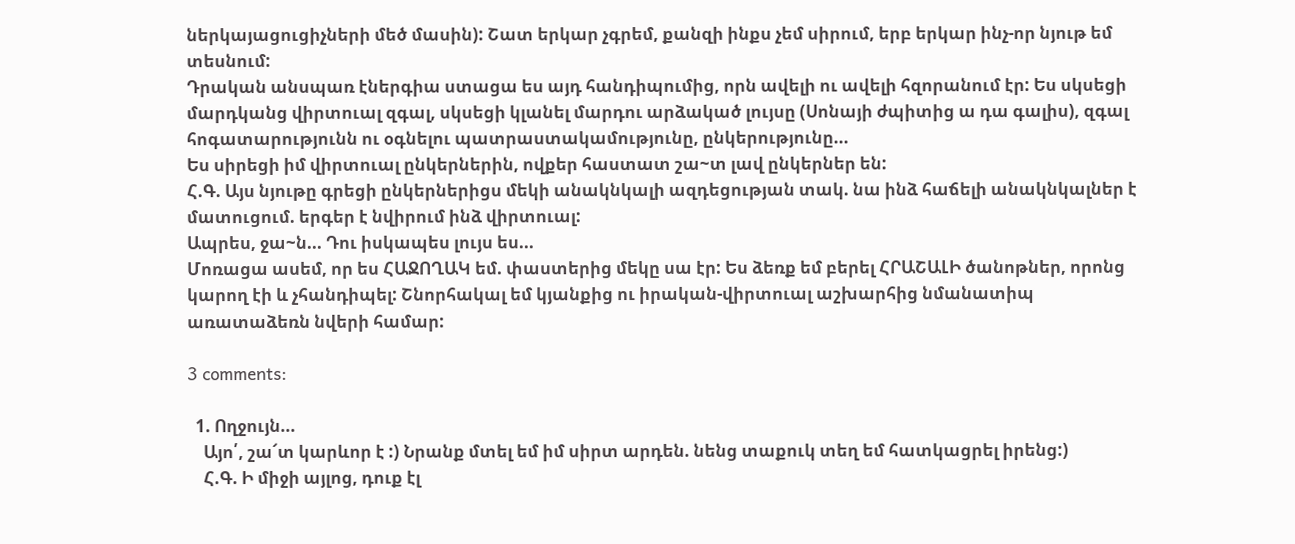ներկայացուցիչների մեծ մասին): Շատ երկար չգրեմ, քանզի ինքս չեմ սիրում, երբ երկար ինչ-որ նյութ եմ տեսնում:
Դրական անսպառ էներգիա ստացա ես այդ հանդիպումից, որն ավելի ու ավելի հզորանում էր: Ես սկսեցի մարդկանց վիրտուալ զգալ, սկսեցի կլանել մարդու արձակած լույսը (Սոնայի ժպիտից ա դա գալիս), զգալ հոգատարությունն ու օգնելու պատրաստակամությունը, ընկերությունը...
Ես սիրեցի իմ վիրտուալ ընկերներին, ովքեր հաստատ շա~տ լավ ընկերներ են:
Հ.Գ. Այս նյութը գրեցի ընկերներիցս մեկի անակնկալի ազդեցության տակ. նա ինձ հաճելի անակնկալներ է մատուցում. երգեր է նվիրում ինձ վիրտուալ:
Ապրես, ջա~ն... Դու իսկապես լույս ես...
Մոռացա ասեմ, որ ես ՀԱՋՈՂԱԿ եմ. փաստերից մեկը սա էր: Ես ձեռք եմ բերել ՀՐԱՇԱԼԻ ծանոթներ, որոնց կարող էի և չհանդիպել: Շնորհակալ եմ կյանքից ու իրական-վիրտուալ աշխարհից նմանատիպ առատաձեռն նվերի համար:

3 comments:

  1. Ողջույն...
    Այո՛, շա՜տ կարևոր է :) Նրանք մտել եմ իմ սիրտ արդեն. նենց տաքուկ տեղ եմ հատկացրել իրենց:)
    Հ.Գ. Ի միջի այլոց, դուք էլ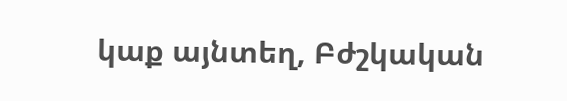կաք այնտեղ, Բժշկական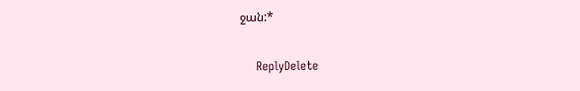ջան:*

    ReplyDelete